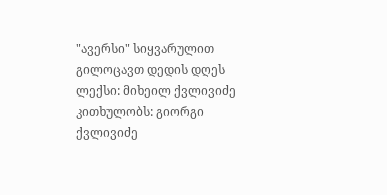"ავერსი" სიყვარულით გილოცავთ დედის დღეს
ლექსი: მიხეილ ქვლივიძე
კითხულობს: გიორგი ქვლივიძე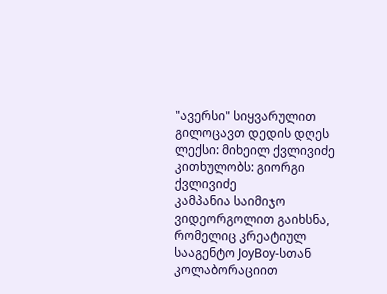"ავერსი" სიყვარულით გილოცავთ დედის დღეს
ლექსი: მიხეილ ქვლივიძე
კითხულობს: გიორგი ქვლივიძე
კამპანია საიმიჯო ვიდეორგოლით გაიხსნა, რომელიც კრეატიულ სააგენტო JoyBoy-სთან კოლაბორაციით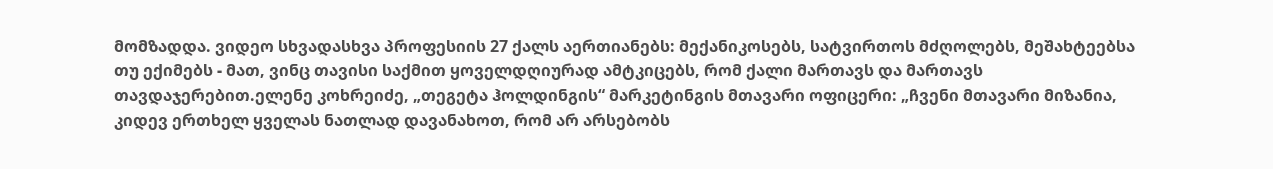მომზადდა. ვიდეო სხვადასხვა პროფესიის 27 ქალს აერთიანებს: მექანიკოსებს, სატვირთოს მძღოლებს, მეშახტეებსა თუ ექიმებს - მათ, ვინც თავისი საქმით ყოველდღიურად ამტკიცებს, რომ ქალი მართავს და მართავს თავდაჯერებით.ელენე კოხრეიძე, „თეგეტა ჰოლდინგის“ მარკეტინგის მთავარი ოფიცერი: „ჩვენი მთავარი მიზანია, კიდევ ერთხელ ყველას ნათლად დავანახოთ, რომ არ არსებობს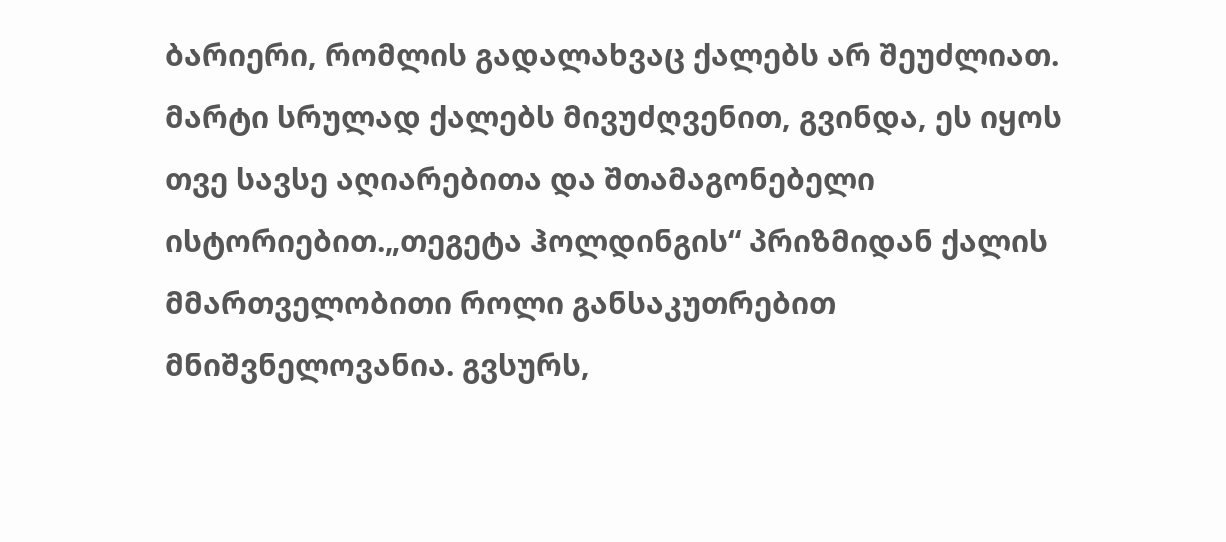ბარიერი, რომლის გადალახვაც ქალებს არ შეუძლიათ. მარტი სრულად ქალებს მივუძღვენით, გვინდა, ეს იყოს თვე სავსე აღიარებითა და შთამაგონებელი ისტორიებით.„თეგეტა ჰოლდინგის“ პრიზმიდან ქალის მმართველობითი როლი განსაკუთრებით მნიშვნელოვანია. გვსურს,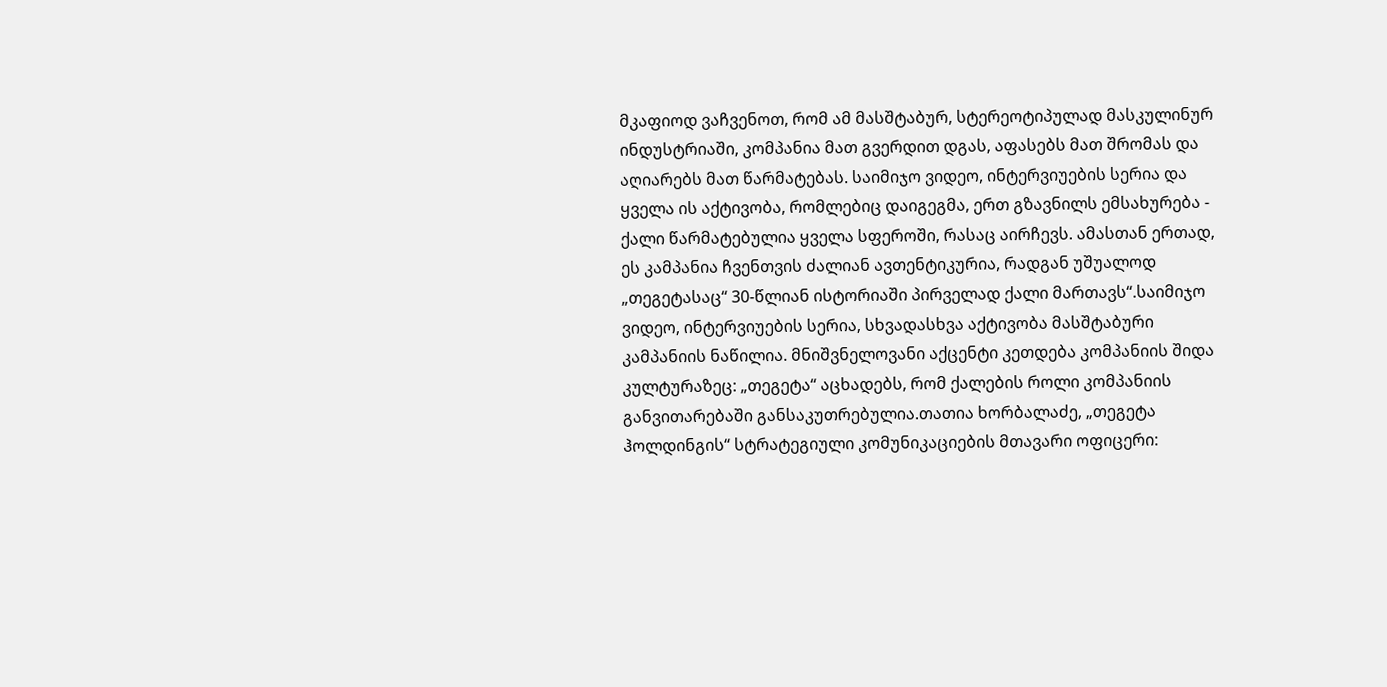მკაფიოდ ვაჩვენოთ, რომ ამ მასშტაბურ, სტერეოტიპულად მასკულინურ ინდუსტრიაში, კომპანია მათ გვერდით დგას, აფასებს მათ შრომას და აღიარებს მათ წარმატებას. საიმიჯო ვიდეო, ინტერვიუების სერია და ყველა ის აქტივობა, რომლებიც დაიგეგმა, ერთ გზავნილს ემსახურება - ქალი წარმატებულია ყველა სფეროში, რასაც აირჩევს. ამასთან ერთად, ეს კამპანია ჩვენთვის ძალიან ავთენტიკურია, რადგან უშუალოდ „თეგეტასაც“ 30-წლიან ისტორიაში პირველად ქალი მართავს“.საიმიჯო ვიდეო, ინტერვიუების სერია, სხვადასხვა აქტივობა მასშტაბური კამპანიის ნაწილია. მნიშვნელოვანი აქცენტი კეთდება კომპანიის შიდა კულტურაზეც: „თეგეტა“ აცხადებს, რომ ქალების როლი კომპანიის განვითარებაში განსაკუთრებულია.თათია ხორბალაძე, „თეგეტა ჰოლდინგის“ სტრატეგიული კომუნიკაციების მთავარი ოფიცერი: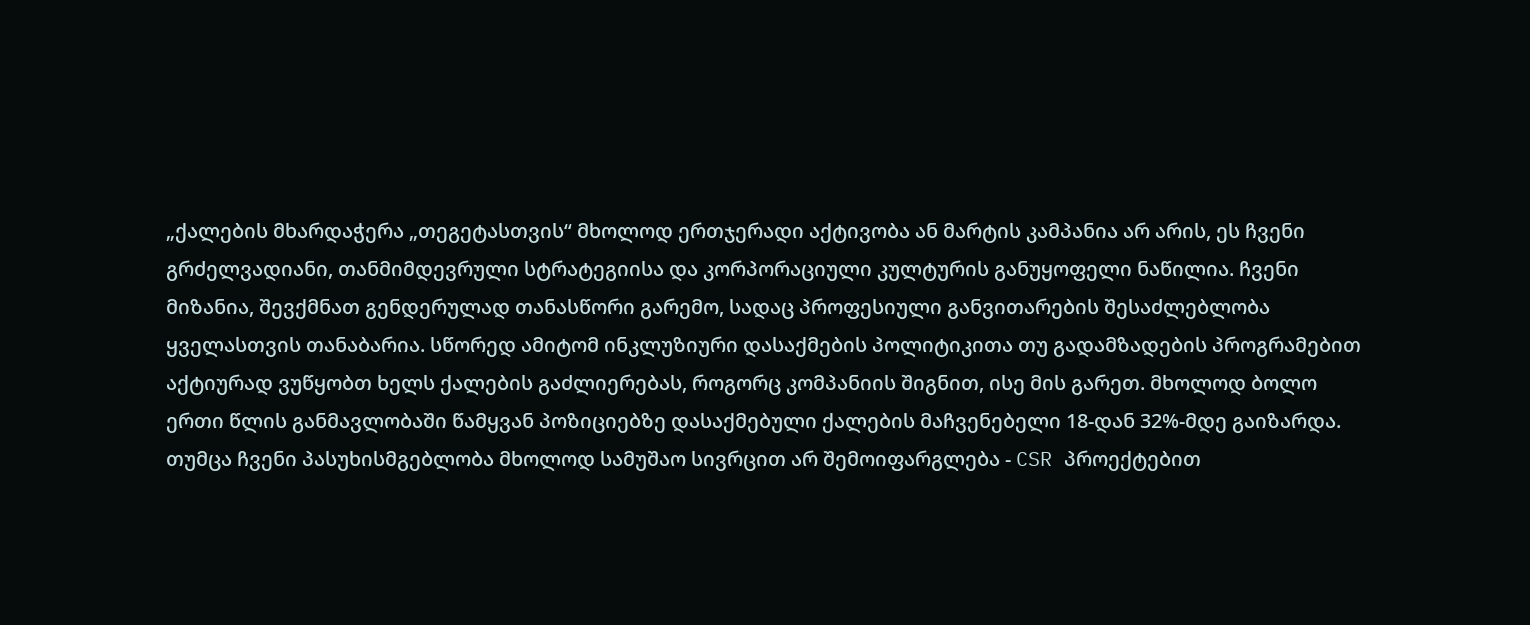„ქალების მხარდაჭერა „თეგეტასთვის“ მხოლოდ ერთჯერადი აქტივობა ან მარტის კამპანია არ არის, ეს ჩვენი გრძელვადიანი, თანმიმდევრული სტრატეგიისა და კორპორაციული კულტურის განუყოფელი ნაწილია. ჩვენი მიზანია, შევქმნათ გენდერულად თანასწორი გარემო, სადაც პროფესიული განვითარების შესაძლებლობა ყველასთვის თანაბარია. სწორედ ამიტომ ინკლუზიური დასაქმების პოლიტიკითა თუ გადამზადების პროგრამებით აქტიურად ვუწყობთ ხელს ქალების გაძლიერებას, როგორც კომპანიის შიგნით, ისე მის გარეთ. მხოლოდ ბოლო ერთი წლის განმავლობაში წამყვან პოზიციებზე დასაქმებული ქალების მაჩვენებელი 18-დან 32%-მდე გაიზარდა. თუმცა ჩვენი პასუხისმგებლობა მხოლოდ სამუშაო სივრცით არ შემოიფარგლება - CSR პროექტებით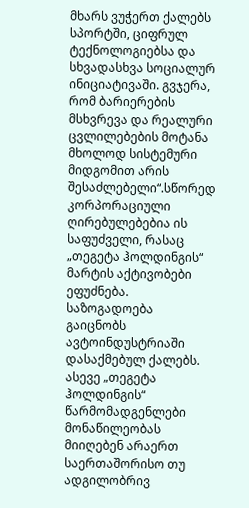მხარს ვუჭერთ ქალებს სპორტში, ციფრულ ტექნოლოგიებსა და სხვადასხვა სოციალურ ინიციატივაში. გვჯერა, რომ ბარიერების მსხვრევა და რეალური ცვლილებების მოტანა მხოლოდ სისტემური მიდგომით არის შესაძლებელი“.სწორედ კორპორაციული ღირებულებებია ის საფუძველი, რასაც „თეგეტა ჰოლდინგის“ მარტის აქტივობები ეფუძნება. საზოგადოება გაიცნობს ავტოინდუსტრიაში დასაქმებულ ქალებს. ასევე „თეგეტა ჰოლდინგის“ წარმომადგენლები მონაწილეობას მიიღებენ არაერთ საერთაშორისო თუ ადგილობრივ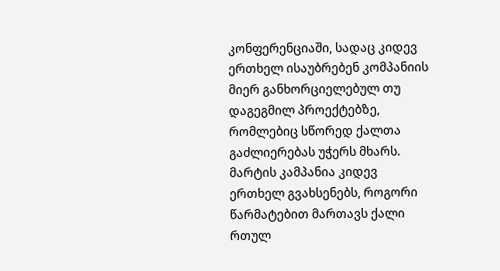კონფერენციაში, სადაც კიდევ ერთხელ ისაუბრებენ კომპანიის მიერ განხორციელებულ თუ დაგეგმილ პროექტებზე, რომლებიც სწორედ ქალთა გაძლიერებას უჭერს მხარს. მარტის კამპანია კიდევ ერთხელ გვახსენებს, როგორი წარმატებით მართავს ქალი რთულ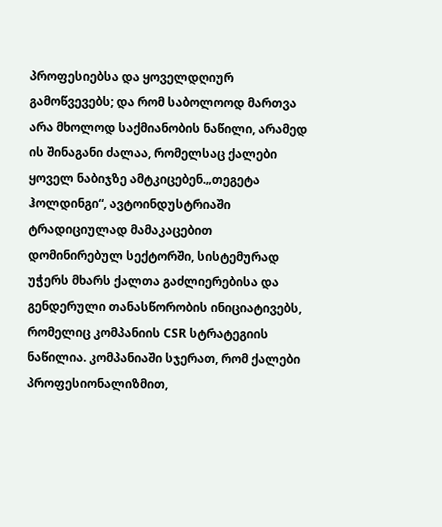პროფესიებსა და ყოველდღიურ გამოწვევებს; და რომ საბოლოოდ მართვა არა მხოლოდ საქმიანობის ნაწილი, არამედ ის შინაგანი ძალაა, რომელსაც ქალები ყოველ ნაბიჯზე ამტკიცებენ.„თეგეტა ჰოლდინგი“, ავტოინდუსტრიაში ტრადიციულად მამაკაცებით დომინირებულ სექტორში, სისტემურად უჭერს მხარს ქალთა გაძლიერებისა და გენდერული თანასწორობის ინიციატივებს, რომელიც კომპანიის CSR სტრატეგიის ნაწილია. კომპანიაში სჯერათ, რომ ქალები პროფესიონალიზმით,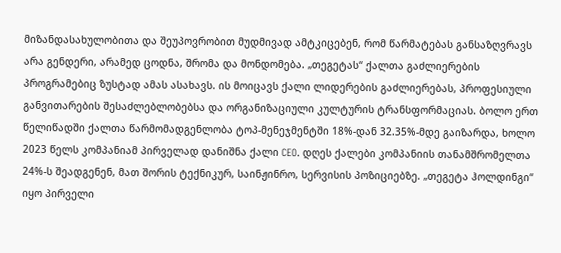მიზანდასახულობითა და შეუპოვრობით მუდმივად ამტკიცებენ, რომ წარმატებას განსაზღვრავს არა გენდერი, არამედ ცოდნა, შრომა და მონდომება. „თეგეტას“ ქალთა გაძლიერების პროგრამებიც ზუსტად ამას ასახავს. ის მოიცავს ქალი ლიდერების გაძლიერებას, პროფესიული განვითარების შესაძლებლობებსა და ორგანიზაციული კულტურის ტრანსფორმაციას. ბოლო ერთ წელიწადში ქალთა წარმომადგენლობა ტოპ-მენეჯმენტში 18%-დან 32.35%-მდე გაიზარდა, ხოლო 2023 წელს კომპანიამ პირველად დანიშნა ქალი CEO. დღეს ქალები კომპანიის თანამშრომელთა 24%-ს შეადგენენ, მათ შორის ტექნიკურ, საინჟინრო, სერვისის პოზიციებზე. „თეგეტა ჰოლდინგი“ იყო პირველი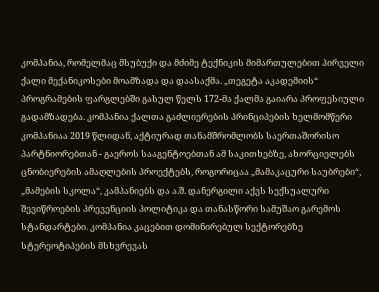კომპანია, რომელმაც მსუბუქი და მძიმე ტექნიკის მიმართულებით პირველი ქალი მექანიკოსები მოამზადა და დაასაქმა. „თეგეტა აკადემიის“ პროგრამების ფარგლებში გასულ წელს 172-მა ქალმა გაიარა პროფესიული გადამზადება. კომპანია ქალთა გაძლიერების პრინციპების ხელმომწერი კომპანიაა 2019 წლიდან, აქტიურად თანამშრომლობს საერთაშორისო პარტნიორებთან - გაეროს სააგენტოებთან ამ საკითხებზე, ახორციელებს ცნობიერების ამაღლების პროექტებს, როგორიცაა „მამაკაცური საუბრები“, „მამების სკოლა“, კამპანიებს და ა.შ. დანერგილი აქვს სექსუალური შევიწროების პრევენციის პოლიტიკა და თანასწორი სამუშაო გარემოს სტანდარტები. კომპანია კაცებით დომინირებულ სექტორებზე სტერეოტიპების მსხვრევას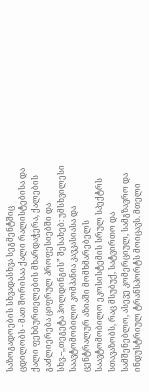საზოგადოების სხვადასხვა სეგმენტშიც ცდილობს - მათ შორისაა ქალი რალისტებისა და ქალი ფეხბურთელების მხარდაჭერა, ქალების გაძლიერება ციფრულ პროფესიებში და სხვ.--,,თეგეტა ჰოლდინგის” შესახებ: უმსხვილესი საავტომობილო კომპანია კავკასიასა და ცენტრალურ აზიაში მომხმარებელს საავტომობილო ეკოსისტემის სრულ სპექტრს სთავაზობს, რაც მსუბუქ, სატვირთო და სამშენებლო, ასევე კომერციულ, სამგზავრო და ინდუსტრიულ ტრანსპორტს მოიცავს. მთელი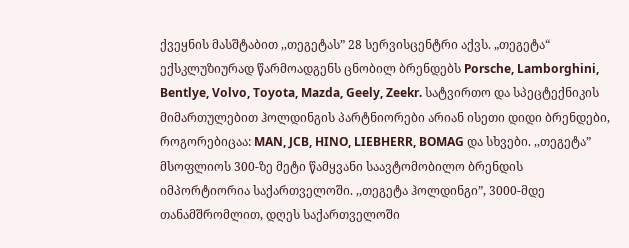ქვეყნის მასშტაბით ,,თეგეტას” 28 სერვისცენტრი აქვს. „თეგეტა“ ექსკლუზიურად წარმოადგენს ცნობილ ბრენდებს Porsche, Lamborghini, Bentlye, Volvo, Toyota, Mazda, Geely, Zeekr. სატვირთო და სპეცტექნიკის მიმართულებით ჰოლდინგის პარტნიორები არიან ისეთი დიდი ბრენდები, როგორებიცაა: MAN, JCB, HINO, LIEBHERR, BOMAG და სხვები. ,,თეგეტა” მსოფლიოს 300-ზე მეტი წამყვანი საავტომობილო ბრენდის იმპორტიორია საქართველოში. ,,თეგეტა ჰოლდინგი”, 3000-მდე თანამშრომლით, დღეს საქართველოში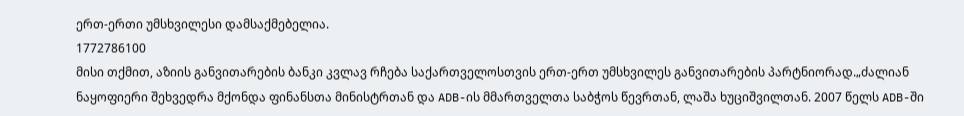ერთ-ერთი უმსხვილესი დამსაქმებელია.
1772786100
მისი თქმით, აზიის განვითარების ბანკი კვლავ რჩება საქართველოსთვის ერთ-ერთ უმსხვილეს განვითარების პარტნიორად.„ძალიან ნაყოფიერი შეხვედრა მქონდა ფინანსთა მინისტრთან და ADB-ის მმართველთა საბჭოს წევრთან, ლაშა ხუციშვილთან. 2007 წელს ADB-ში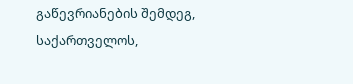გაწევრიანების შემდეგ, საქართველოს,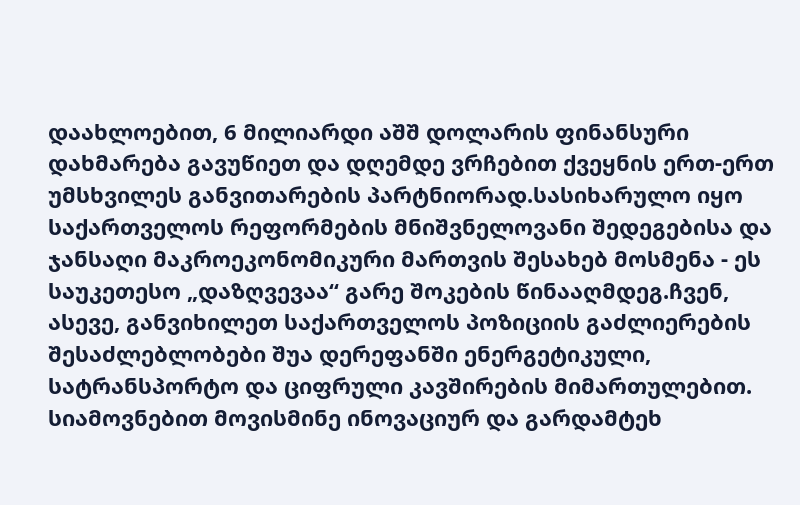დაახლოებით, 6 მილიარდი აშშ დოლარის ფინანსური დახმარება გავუწიეთ და დღემდე ვრჩებით ქვეყნის ერთ-ერთ უმსხვილეს განვითარების პარტნიორად.სასიხარულო იყო საქართველოს რეფორმების მნიშვნელოვანი შედეგებისა და ჯანსაღი მაკროეკონომიკური მართვის შესახებ მოსმენა - ეს საუკეთესო „დაზღვევაა“ გარე შოკების წინააღმდეგ.ჩვენ, ასევე, განვიხილეთ საქართველოს პოზიციის გაძლიერების შესაძლებლობები შუა დერეფანში ენერგეტიკული, სატრანსპორტო და ციფრული კავშირების მიმართულებით. სიამოვნებით მოვისმინე ინოვაციურ და გარდამტეხ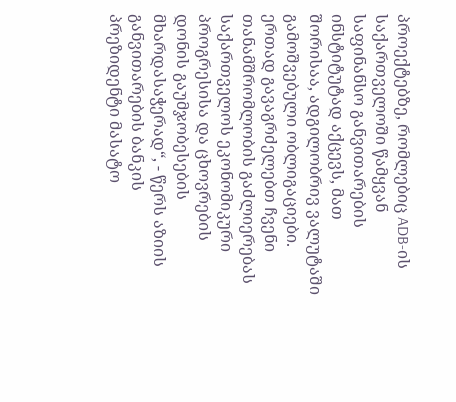პროექტებზე, რომლებიც ADB-ის საქართველოში წამყვან საფინანსო განვითარების ინსტიტუტად აქცევს, მათ შორისაა, ადგილობრივ ვალუტაში გამოშვებული ობლიგაციები. ერთად გავაგრძელებთ ჩვენი თანამშრომლობის გაძლიერებას საქართველოს ეკონომიკური პროგრესისა და ცხოვრების დონის გაუმჯობესების მხარდასაჭერად“, - წერს აზიის განვითარების ბანკის პრეზიდენტი მასატო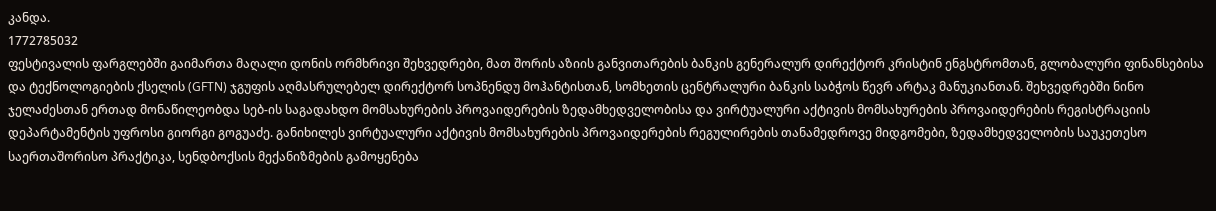კანდა.
1772785032
ფესტივალის ფარგლებში გაიმართა მაღალი დონის ორმხრივი შეხვედრები, მათ შორის აზიის განვითარების ბანკის გენერალურ დირექტორ კრისტინ ენგსტრომთან, გლობალური ფინანსებისა და ტექნოლოგიების ქსელის (GFTN) ჯგუფის აღმასრულებელ დირექტორ სოპნენდუ მოჰანტისთან, სომხეთის ცენტრალური ბანკის საბჭოს წევრ არტაკ მანუკიანთან. შეხვედრებში ნინო ჯელაძესთან ერთად მონაწილეობდა სებ-ის საგადახდო მომსახურების პროვაიდერების ზედამხედველობისა და ვირტუალური აქტივის მომსახურების პროვაიდერების რეგისტრაციის დეპარტამენტის უფროსი გიორგი გოგუაძე. განიხილეს ვირტუალური აქტივის მომსახურების პროვაიდერების რეგულირების თანამედროვე მიდგომები, ზედამხედველობის საუკეთესო საერთაშორისო პრაქტიკა, სენდბოქსის მექანიზმების გამოყენება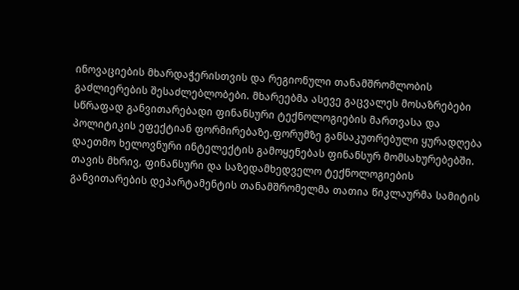ინოვაციების მხარდაჭერისთვის და რეგიონული თანამშრომლობის გაძლიერების შესაძლებლობები. მხარეებმა ასევე გაცვალეს მოსაზრებები სწრაფად განვითარებადი ფინანსური ტექნოლოგიების მართვასა და პოლიტიკის ეფექტიან ფორმირებაზე.ფორუმზე განსაკუთრებული ყურადღება დაეთმო ხელოვნური ინტელექტის გამოყენებას ფინანსურ მომსახურებებში. თავის მხრივ, ფინანსური და საზედამხედველო ტექნოლოგიების განვითარების დეპარტამენტის თანამშრომელმა თათია წიკლაურმა სამიტის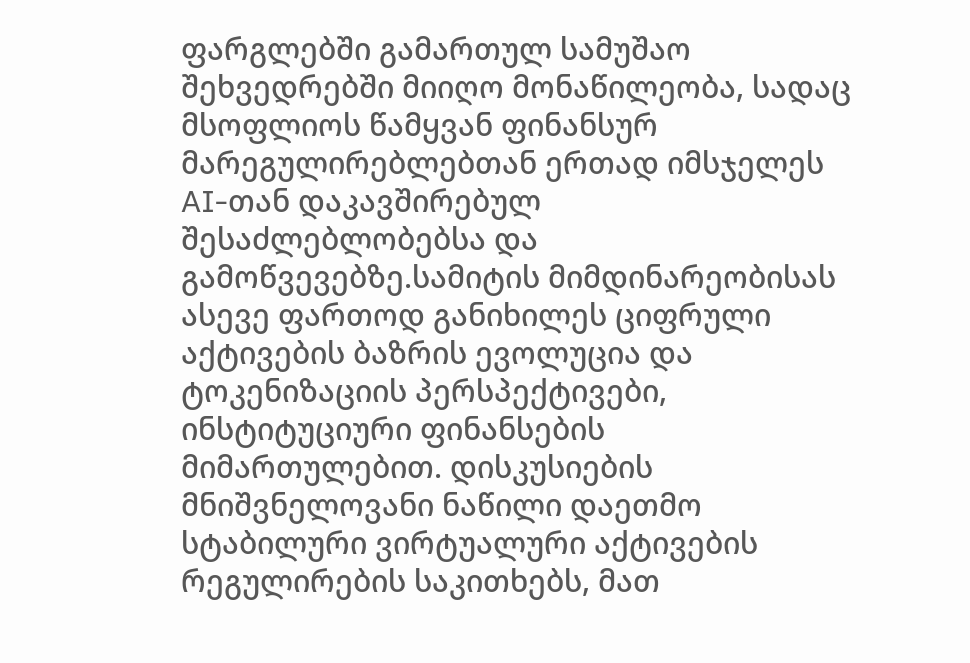ფარგლებში გამართულ სამუშაო შეხვედრებში მიიღო მონაწილეობა, სადაც მსოფლიოს წამყვან ფინანსურ მარეგულირებლებთან ერთად იმსჯელეს AI-თან დაკავშირებულ შესაძლებლობებსა და გამოწვევებზე.სამიტის მიმდინარეობისას ასევე ფართოდ განიხილეს ციფრული აქტივების ბაზრის ევოლუცია და ტოკენიზაციის პერსპექტივები, ინსტიტუციური ფინანსების მიმართულებით. დისკუსიების მნიშვნელოვანი ნაწილი დაეთმო სტაბილური ვირტუალური აქტივების რეგულირების საკითხებს, მათ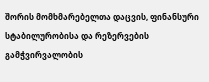შორის მომხმარებელთა დაცვის, ფინანსური სტაბილურობისა და რეზერვების გამჭვირვალობის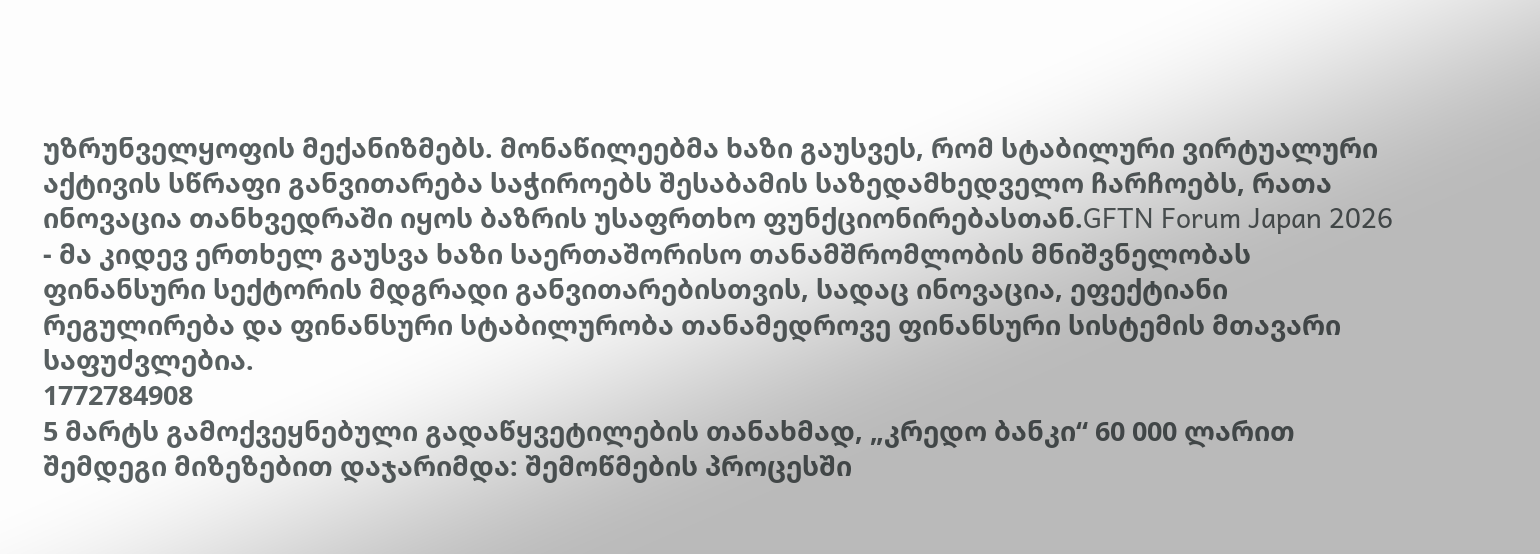უზრუნველყოფის მექანიზმებს. მონაწილეებმა ხაზი გაუსვეს, რომ სტაბილური ვირტუალური აქტივის სწრაფი განვითარება საჭიროებს შესაბამის საზედამხედველო ჩარჩოებს, რათა ინოვაცია თანხვედრაში იყოს ბაზრის უსაფრთხო ფუნქციონირებასთან.GFTN Forum Japan 2026 - მა კიდევ ერთხელ გაუსვა ხაზი საერთაშორისო თანამშრომლობის მნიშვნელობას ფინანსური სექტორის მდგრადი განვითარებისთვის, სადაც ინოვაცია, ეფექტიანი რეგულირება და ფინანსური სტაბილურობა თანამედროვე ფინანსური სისტემის მთავარი საფუძვლებია.
1772784908
5 მარტს გამოქვეყნებული გადაწყვეტილების თანახმად, „კრედო ბანკი“ 60 000 ლარით შემდეგი მიზეზებით დაჯარიმდა: შემოწმების პროცესში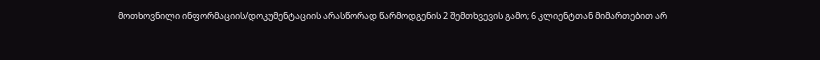მოთხოვნილი ინფორმაციის/დოკუმენტაციის არასწორად წარმოდგენის 2 შემთხვევის გამო; 6 კლიენტთან მიმართებით არ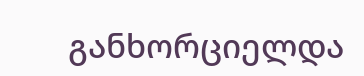განხორციელდა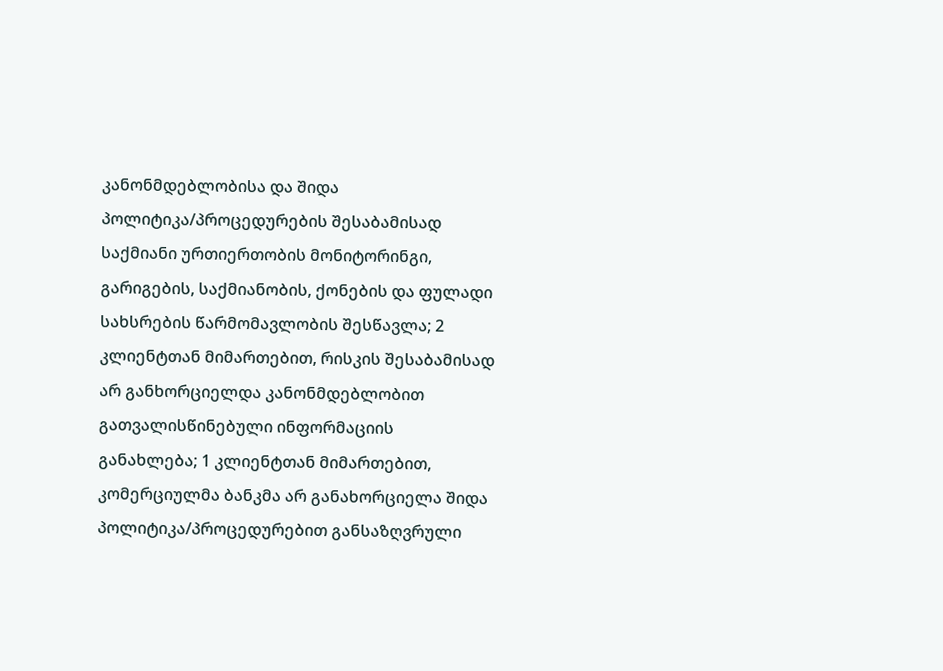კანონმდებლობისა და შიდა პოლიტიკა/პროცედურების შესაბამისად საქმიანი ურთიერთობის მონიტორინგი, გარიგების, საქმიანობის, ქონების და ფულადი სახსრების წარმომავლობის შესწავლა; 2 კლიენტთან მიმართებით, რისკის შესაბამისად არ განხორციელდა კანონმდებლობით გათვალისწინებული ინფორმაციის განახლება; 1 კლიენტთან მიმართებით, კომერციულმა ბანკმა არ განახორციელა შიდა პოლიტიკა/პროცედურებით განსაზღვრული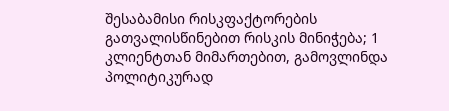შესაბამისი რისკფაქტორების გათვალისწინებით რისკის მინიჭება; 1 კლიენტთან მიმართებით, გამოვლინდა პოლიტიკურად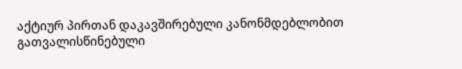აქტიურ პირთან დაკავშირებული კანონმდებლობით გათვალისწინებული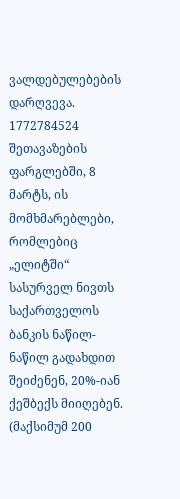ვალდებულებების დარღვევა.
1772784524
შეთავაზების ფარგლებში, 8 მარტს, ის მომხმარებლები, რომლებიც „ელიტში“ სასურველ ნივთს საქართველოს ბანკის ნაწილ-ნაწილ გადახდით შეიძენენ, 20%-იან ქეშბექს მიიღებენ. (მაქსიმუმ 200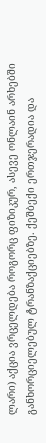ლარი) აქცია ვრცელდება როგორც ფიზიკურ, ასევე ონლაინ არხებში განხორციელებულ ტრანზაქციებზე. ქეშბექი ერთჯერადია და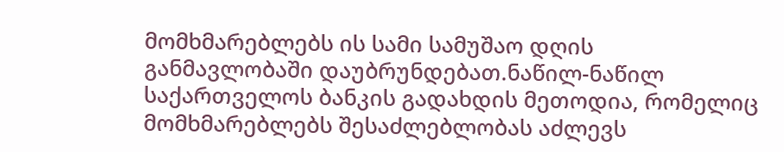მომხმარებლებს ის სამი სამუშაო დღის განმავლობაში დაუბრუნდებათ.ნაწილ-ნაწილ საქართველოს ბანკის გადახდის მეთოდია, რომელიც მომხმარებლებს შესაძლებლობას აძლევს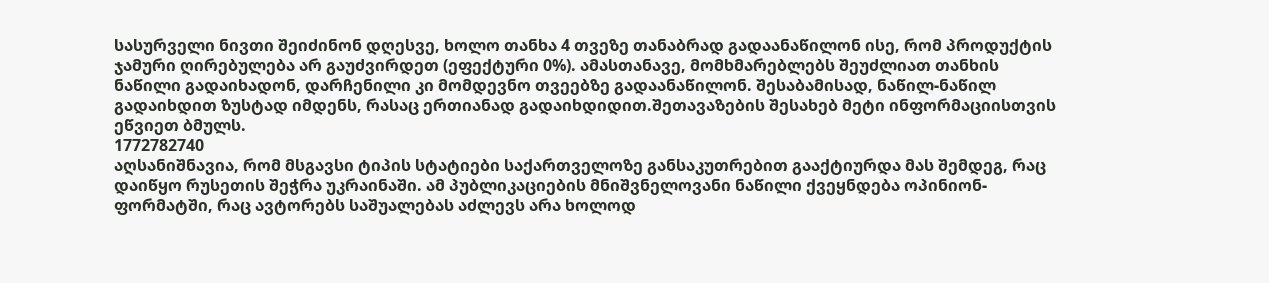სასურველი ნივთი შეიძინონ დღესვე, ხოლო თანხა 4 თვეზე თანაბრად გადაანაწილონ ისე, რომ პროდუქტის ჯამური ღირებულება არ გაუძვირდეთ (ეფექტური 0%). ამასთანავე, მომხმარებლებს შეუძლიათ თანხის ნაწილი გადაიხადონ, დარჩენილი კი მომდევნო თვეებზე გადაანაწილონ. შესაბამისად, ნაწილ-ნაწილ გადაიხდით ზუსტად იმდენს, რასაც ერთიანად გადაიხდიდით.შეთავაზების შესახებ მეტი ინფორმაციისთვის ეწვიეთ ბმულს.
1772782740
აღსანიშნავია, რომ მსგავსი ტიპის სტატიები საქართველოზე განსაკუთრებით გააქტიურდა მას შემდეგ, რაც დაიწყო რუსეთის შეჭრა უკრაინაში. ამ პუბლიკაციების მნიშვნელოვანი ნაწილი ქვეყნდება ოპინიონ-ფორმატში, რაც ავტორებს საშუალებას აძლევს არა ხოლოდ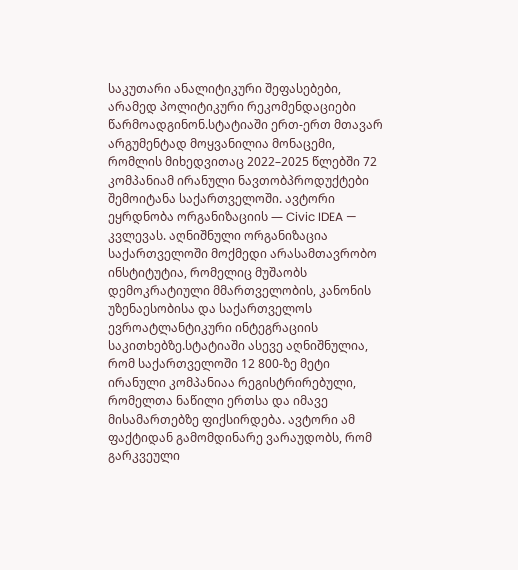საკუთარი ანალიტიკური შეფასებები, არამედ პოლიტიკური რეკომენდაციები წარმოადგინონ.სტატიაში ერთ-ერთ მთავარ არგუმენტად მოყვანილია მონაცემი, რომლის მიხედვითაც 2022–2025 წლებში 72 კომპანიამ ირანული ნავთობპროდუქტები შემოიტანა საქართველოში. ავტორი ეყრდნობა ორგანიზაციის — Civic IDEA — კვლევას. აღნიშნული ორგანიზაცია საქართველოში მოქმედი არასამთავრობო ინსტიტუტია, რომელიც მუშაობს დემოკრატიული მმართველობის, კანონის უზენაესობისა და საქართველოს ევროატლანტიკური ინტეგრაციის საკითხებზე.სტატიაში ასევე აღნიშნულია, რომ საქართველოში 12 800-ზე მეტი ირანული კომპანიაა რეგისტრირებული, რომელთა ნაწილი ერთსა და იმავე მისამართებზე ფიქსირდება. ავტორი ამ ფაქტიდან გამომდინარე ვარაუდობს, რომ გარკვეული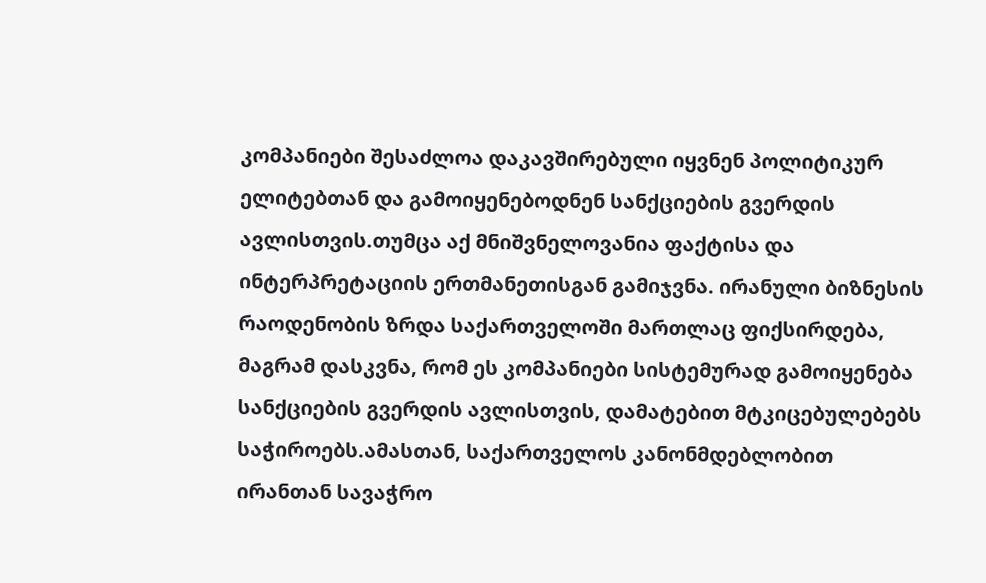კომპანიები შესაძლოა დაკავშირებული იყვნენ პოლიტიკურ ელიტებთან და გამოიყენებოდნენ სანქციების გვერდის ავლისთვის.თუმცა აქ მნიშვნელოვანია ფაქტისა და ინტერპრეტაციის ერთმანეთისგან გამიჯვნა. ირანული ბიზნესის რაოდენობის ზრდა საქართველოში მართლაც ფიქსირდება, მაგრამ დასკვნა, რომ ეს კომპანიები სისტემურად გამოიყენება სანქციების გვერდის ავლისთვის, დამატებით მტკიცებულებებს საჭიროებს.ამასთან, საქართველოს კანონმდებლობით ირანთან სავაჭრო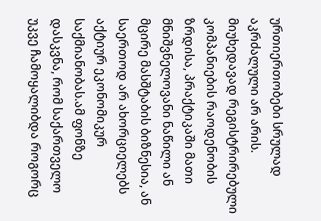ურთიერთობები სრულად აკრძალული არ არის. მიუხედავად რეგისტრირებული კომპანიების რაოდენობის ზრდისა, პრაქტიკაში მათი მნიშვნელოვანი ნაწილი ან მცირე მასშტაბის ბიზნესია, ან საერთოდ არ ახორციელებს აქტიურ ეკონომიკურ საქმიანობას.ამ ფონზე დასკვნა, რომ საქართველო უკვე ჩამოყალიბდა როგორც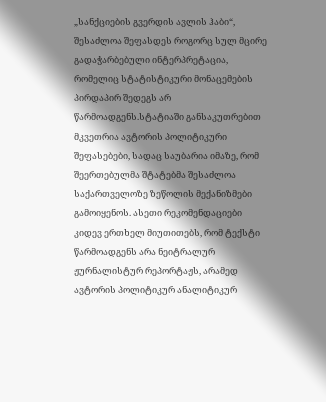„სანქციების გვერდის ავლის ჰაბი“, შესაძლოა შეფასდეს როგორც სულ მცირე გადაჭარბებული ინტერპრეტაცია, რომელიც სტატისტიკური მონაცემების პირდაპირ შედეგს არ წარმოადგენს.სტატიაში განსაკუთრებით მკვეთრია ავტორის პოლიტიკური შეფასებები, სადაც საუბარია იმაზე, რომ შეერთებულმა შტატებმა შესაძლოა საქართველოზე ზეწოლის მექანიზმები გამოიყენოს. ასეთი რეკომენდაციები კიდევ ერთხელ მიუთითებს, რომ ტექსტი წარმოადგენს არა ნეიტრალურ ჟურნალისტურ რეპორტაჟს, არამედ ავტორის პოლიტიკურ ანალიტიკურ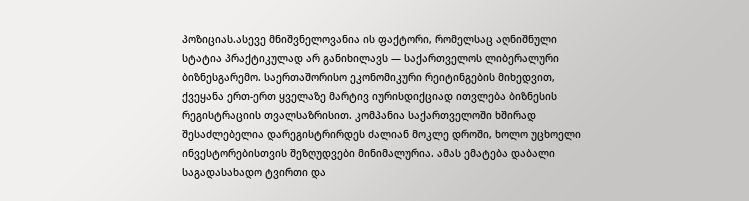პოზიციას.ასევე მნიშვნელოვანია ის ფაქტორი, რომელსაც აღნიშნული სტატია პრაქტიკულად არ განიხილავს — საქართველოს ლიბერალური ბიზნესგარემო. საერთაშორისო ეკონომიკური რეიტინგების მიხედვით, ქვეყანა ერთ-ერთ ყველაზე მარტივ იურისდიქციად ითვლება ბიზნესის რეგისტრაციის თვალსაზრისით. კომპანია საქართველოში ხშირად შესაძლებელია დარეგისტრირდეს ძალიან მოკლე დროში, ხოლო უცხოელი ინვესტორებისთვის შეზღუდვები მინიმალურია. ამას ემატება დაბალი საგადასახადო ტვირთი და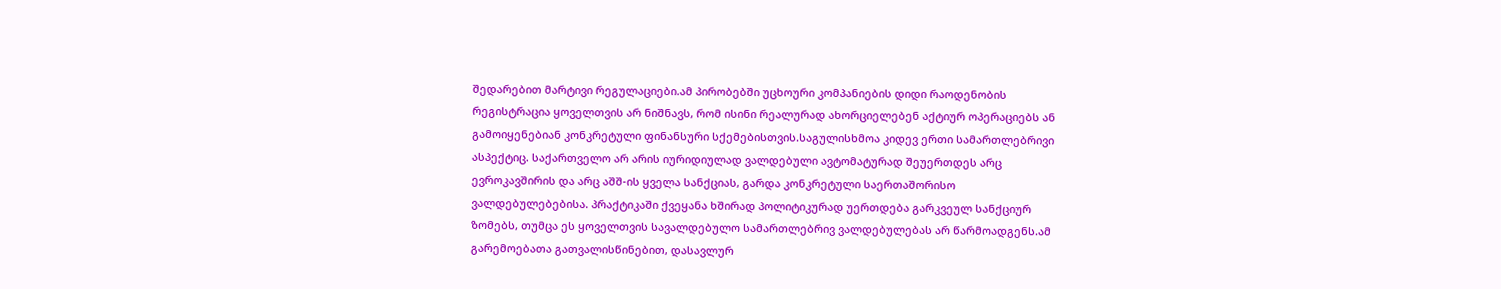შედარებით მარტივი რეგულაციები.ამ პირობებში უცხოური კომპანიების დიდი რაოდენობის რეგისტრაცია ყოველთვის არ ნიშნავს, რომ ისინი რეალურად ახორციელებენ აქტიურ ოპერაციებს ან გამოიყენებიან კონკრეტული ფინანსური სქემებისთვის.საგულისხმოა კიდევ ერთი სამართლებრივი ასპექტიც. საქართველო არ არის იურიდიულად ვალდებული ავტომატურად შეუერთდეს არც ევროკავშირის და არც აშშ-ის ყველა სანქციას, გარდა კონკრეტული საერთაშორისო ვალდებულებებისა. პრაქტიკაში ქვეყანა ხშირად პოლიტიკურად უერთდება გარკვეულ სანქციურ ზომებს, თუმცა ეს ყოველთვის სავალდებულო სამართლებრივ ვალდებულებას არ წარმოადგენს.ამ გარემოებათა გათვალისწინებით, დასავლურ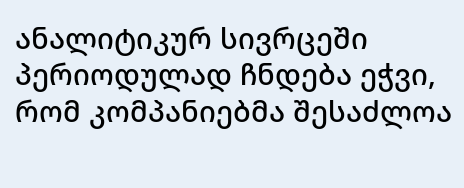ანალიტიკურ სივრცეში პერიოდულად ჩნდება ეჭვი, რომ კომპანიებმა შესაძლოა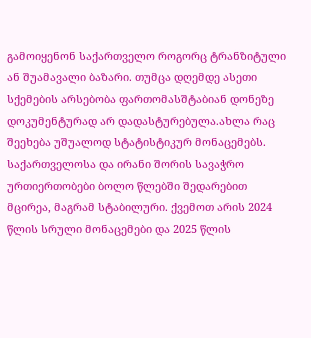გამოიყენონ საქართველო როგორც ტრანზიტული ან შუამავალი ბაზარი. თუმცა დღემდე ასეთი სქემების არსებობა ფართომასშტაბიან დონეზე დოკუმენტურად არ დადასტურებულა.ახლა რაც შეეხება უშუალოდ სტატისტიკურ მონაცემებს. საქართველოსა და ირანი შორის სავაჭრო ურთიერთობები ბოლო წლებში შედარებით მცირეა, მაგრამ სტაბილური. ქვემოთ არის 2024 წლის სრული მონაცემები და 2025 წლის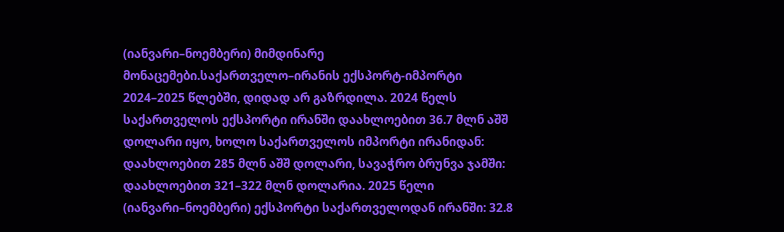(იანვარი–ნოემბერი) მიმდინარე მონაცემები.საქართველო–ირანის ექსპორტ-იმპორტი 2024–2025 წლებში, დიდად არ გაზრდილა. 2024 წელს საქართველოს ექსპორტი ირანში დაახლოებით 36.7 მლნ აშშ დოლარი იყო, ხოლო საქართველოს იმპორტი ირანიდან: დაახლოებით 285 მლნ აშშ დოლარი, სავაჭრო ბრუნვა ჯამში: დაახლოებით 321–322 მლნ დოლარია. 2025 წელი (იანვარი–ნოემბერი) ექსპორტი საქართველოდან ირანში: 32.8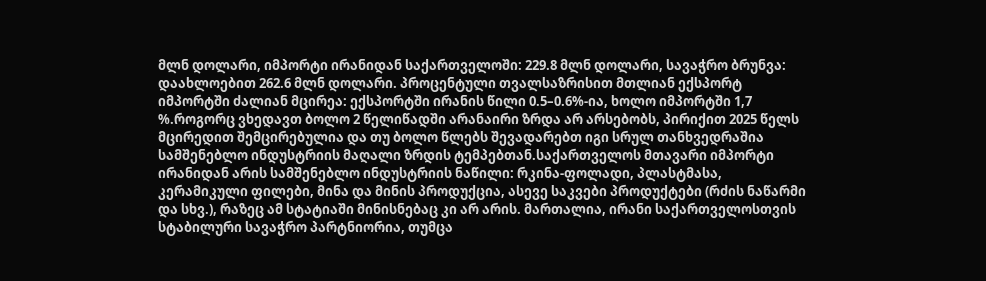მლნ დოლარი, იმპორტი ირანიდან საქართველოში: 229.8 მლნ დოლარი, სავაჭრო ბრუნვა: დაახლოებით 262.6 მლნ დოლარი. პროცენტული თვალსაზრისით მთლიან ექსპორტ იმპორტში ძალიან მცირეა: ექსპორტში ირანის წილი 0.5–0.6%-ია, ხოლო იმპორტში 1,7 %.როგორც ვხედავთ ბოლო 2 წელიწადში არანაირი ზრდა არ არსებობს, პირიქით 2025 წელს მცირედით შემცირებულია და თუ ბოლო წლებს შევადარებთ იგი სრულ თანხვედრაშია სამშენებლო ინდუსტრიის მაღალი ზრდის ტემპებთან.საქართველოს მთავარი იმპორტი ირანიდან არის სამშენებლო ინდუსტრიის ნაწილი: რკინა-ფოლადი, პლასტმასა, კერამიკული ფილები, მინა და მინის პროდუქცია, ასევე საკვები პროდუქტები (რძის ნაწარმი და სხვ.), რაზეც ამ სტატიაში მინისნებაც კი არ არის. მართალია, ირანი საქართველოსთვის სტაბილური სავაჭრო პარტნიორია, თუმცა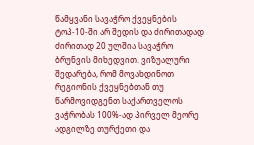წამყვანი სავაჭრო ქვეყნების ტოპ-10-ში არ შედის და ძირითადად ძირითად 20 ულშია სავაჭრო ბრუნვის მიხედვით. ვიზუალური შედარება, რომ მოვახდინოთ რეგიონის ქვეყნებთან თუ წარმოვიდგენთ საქართველოს ვაჭრობას 100%-ად პირველ მეორე ადგილზე თურქეთი და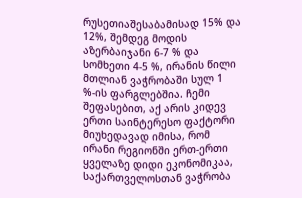რუსეთიაშესაბამისად 15% და 12%, შემდეგ მოდის აზერბაიჯანი 6-7 % და სომხეთი 4-5 %, ირანის წილი მთლიან ვაჭრობაში სულ 1 %-ის ფარგლებშია. ჩემი შეფასებით, აქ არის კიდევ ერთი საინტერესო ფაქტორი მიუხედავად იმისა, რომ ირანი რეგიონში ერთ-ერთი ყველაზე დიდი ეკონომიკაა, საქართველოსთან ვაჭრობა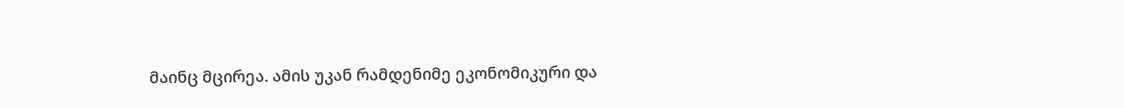მაინც მცირეა. ამის უკან რამდენიმე ეკონომიკური და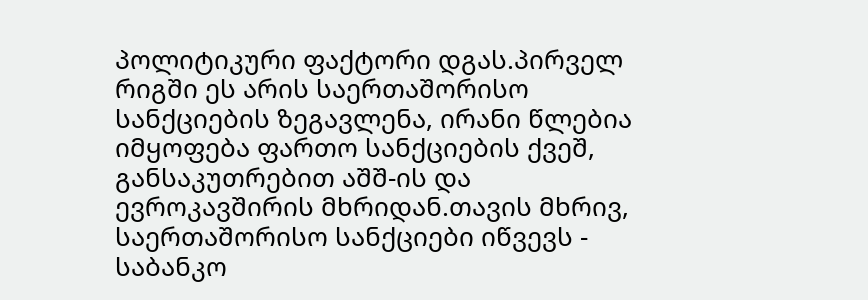პოლიტიკური ფაქტორი დგას.პირველ რიგში ეს არის საერთაშორისო სანქციების ზეგავლენა, ირანი წლებია იმყოფება ფართო სანქციების ქვეშ, განსაკუთრებით აშშ-ის და ევროკავშირის მხრიდან.თავის მხრივ, საერთაშორისო სანქციები იწვევს - საბანკო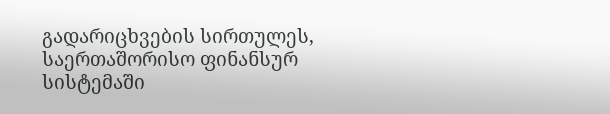გადარიცხვების სირთულეს, საერთაშორისო ფინანსურ სისტემაში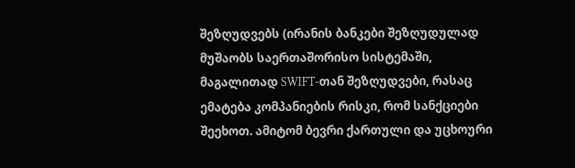შეზღუდვებს (ირანის ბანკები შეზღუდულად მუშაობს საერთაშორისო სისტემაში, მაგალითად SWIFT-თან შეზღუდვები, რასაც ემატება კომპანიების რისკი, რომ სანქციები შეეხოთ. ამიტომ ბევრი ქართული და უცხოური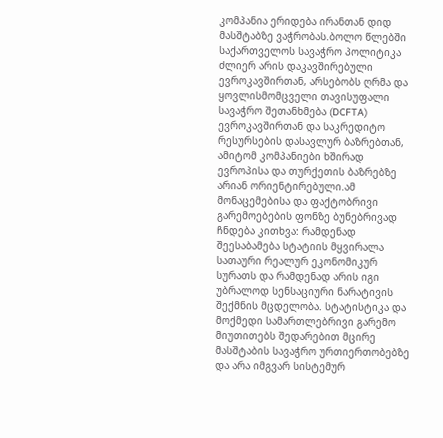კომპანია ერიდება ირანთან დიდ მასშტაბზე ვაჭრობას.ბოლო წლებში საქართველოს სავაჭრო პოლიტიკა ძლიერ არის დაკავშირებული ევროკავშირთან, არსებობს ღრმა და ყოვლისმომცველი თავისუფალი სავაჭრო შეთანხმება (DCFTA) ევროკავშირთან და საკრედიტო რესურსების დასავლურ ბაზრებთან, ამიტომ კომპანიები ხშირად ევროპისა და თურქეთის ბაზრებზე არიან ორიენტირებული.ამ მონაცემებისა და ფაქტობრივი გარემოებების ფონზე ბუნებრივად ჩნდება კითხვა: რამდენად შეესაბამება სტატიის მყვირალა სათაური რეალურ ეკონომიკურ სურათს და რამდენად არის იგი უბრალოდ სენსაციური ნარატივის შექმნის მცდელობა. სტატისტიკა და მოქმედი სამართლებრივი გარემო მიუთითებს შედარებით მცირე მასშტაბის სავაჭრო ურთიერთობებზე და არა იმგვარ სისტემურ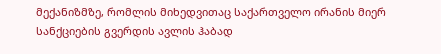მექანიზმზე, რომლის მიხედვითაც საქართველო ირანის მიერ სანქციების გვერდის ავლის ჰაბად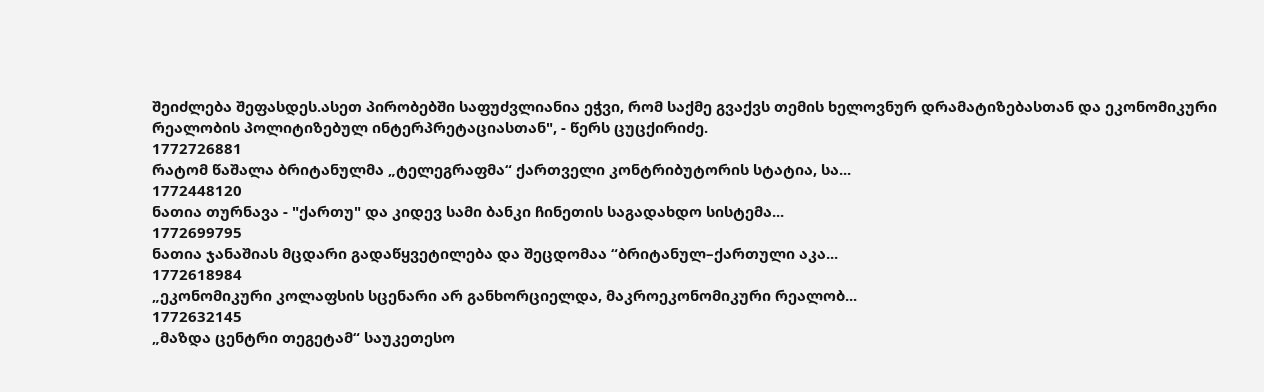შეიძლება შეფასდეს.ასეთ პირობებში საფუძვლიანია ეჭვი, რომ საქმე გვაქვს თემის ხელოვნურ დრამატიზებასთან და ეკონომიკური რეალობის პოლიტიზებულ ინტერპრეტაციასთან", - წერს ცუცქირიძე.
1772726881
რატომ წაშალა ბრიტანულმა „ტელეგრაფმა“ ქართველი კონტრიბუტორის სტატია, სა...
1772448120
ნათია თურნავა - "ქართუ" და კიდევ სამი ბანკი ჩინეთის საგადახდო სისტემა...
1772699795
ნათია ჯანაშიას მცდარი გადაწყვეტილება და შეცდომაა “ბრიტანულ–ქართული აკა...
1772618984
„ეკონომიკური კოლაფსის სცენარი არ განხორციელდა, მაკროეკონომიკური რეალობ...
1772632145
„მაზდა ცენტრი თეგეტამ“ საუკეთესო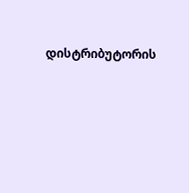დისტრიბუტორის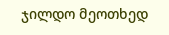ჯილდო მეოთხედ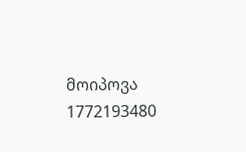მოიპოვა
1772193480